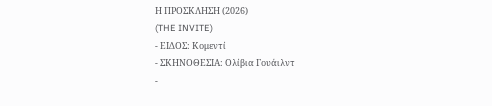Η ΠΡΟΣΚΛΗΣΗ (2026)
(THE INVITE)
- ΕΙΔΟΣ: Κομεντί
- ΣΚΗΝΟΘΕΣΙΑ: Ολίβια Γουάιλντ
-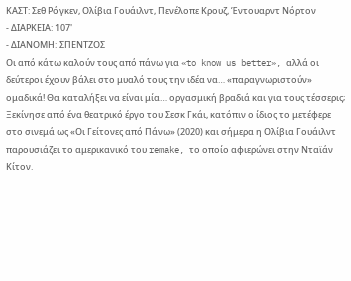ΚΑΣΤ: Σεθ Ρόγκεν, Ολίβια Γουάιλντ, Πενέλοπε Κρουζ, Έντουαρντ Νόρτον
- ΔΙΑΡΚΕΙΑ: 107'
- ΔΙΑΝΟΜΗ: ΣΠΕΝΤΖΟΣ
Οι από κάτω καλούν τους από πάνω για «to know us better», αλλά οι δεύτεροι έχουν βάλει στο μυαλό τους την ιδέα να… «παραγνωριστούν» ομαδικά! Θα καταλήξει να είναι μία… οργασμική βραδιά και για τους τέσσερις;
Ξεκίνησε από ένα θεατρικό έργο του Σεσκ Γκάι, κατόπιν ο ίδιος το μετέφερε στο σινεμά ως «Οι Γείτονες από Πάνω» (2020) και σήμερα η Ολίβια Γουάιλντ παρουσιάζει το αμερικανικό του remake, το οποίο αφιερώνει στην Νταϊάν Κίτον.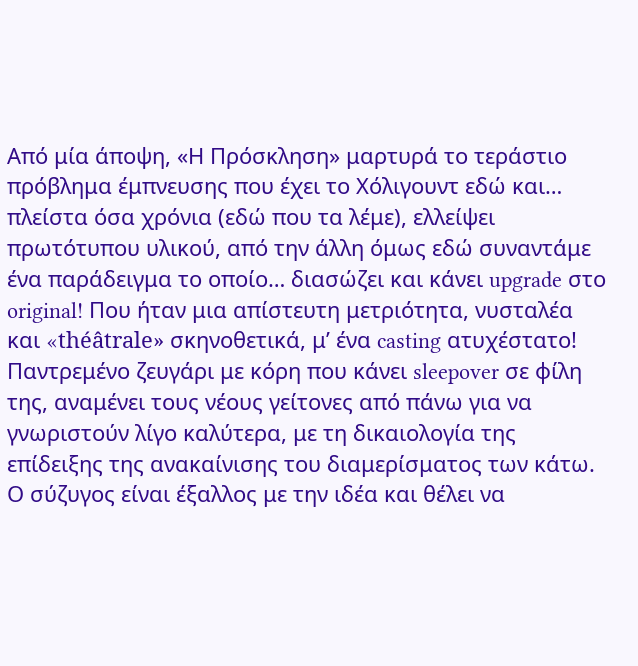Από μία άποψη, «Η Πρόσκληση» μαρτυρά το τεράστιο πρόβλημα έμπνευσης που έχει το Χόλιγουντ εδώ και… πλείστα όσα χρόνια (εδώ που τα λέμε), ελλείψει πρωτότυπου υλικού, από την άλλη όμως εδώ συναντάμε ένα παράδειγμα το οποίο… διασώζει και κάνει upgrade στο original! Που ήταν μια απίστευτη μετριότητα, νυσταλέα και «théâtrale» σκηνοθετικά, μ’ ένα casting ατυχέστατο!
Παντρεμένο ζευγάρι με κόρη που κάνει sleepover σε φίλη της, αναμένει τους νέους γείτονες από πάνω για να γνωριστούν λίγο καλύτερα, με τη δικαιολογία της επίδειξης της ανακαίνισης του διαμερίσματος των κάτω. Ο σύζυγος είναι έξαλλος με την ιδέα και θέλει να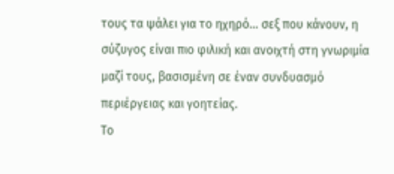τους τα ψάλει για το ηχηρό… σεξ που κάνουν, η σύζυγος είναι πιο φιλική και ανοιχτή στη γνωριμία μαζί τους, βασισμένη σε έναν συνδυασμό περιέργειας και γοητείας.
Το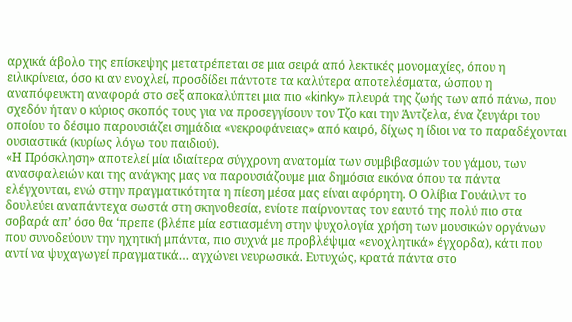αρχικά άβολο της επίσκεψης μετατρέπεται σε μια σειρά από λεκτικές μονομαχίες, όπου η ειλικρίνεια, όσο κι αν ενοχλεί, προσδίδει πάντοτε τα καλύτερα αποτελέσματα, ώσπου η αναπόφευκτη αναφορά στο σεξ αποκαλύπτει μια πιο «kinky» πλευρά της ζωής των από πάνω, που σχεδόν ήταν ο κύριος σκοπός τους για να προσεγγίσουν τον Τζο και την Άντζελα, ένα ζευγάρι του οποίου το δέσιμο παρουσιάζει σημάδια «νεκροφάνειας» από καιρό, δίχως η ίδιοι να το παραδέχονται ουσιαστικά (κυρίως λόγω του παιδιού).
«Η Πρόσκληση» αποτελεί μία ιδιαίτερα σύγχρονη ανατομία των συμβιβασμών του γάμου, των ανασφαλειών και της ανάγκης μας να παρουσιάζουμε μια δημόσια εικόνα όπου τα πάντα ελέγχονται, ενώ στην πραγματικότητα η πίεση μέσα μας είναι αφόρητη. Ο Ολίβια Γουάιλντ το δουλεύει αναπάντεχα σωστά στη σκηνοθεσία, ενίοτε παίρνοντας τον εαυτό της πολύ πιο στα σοβαρά απ’ όσο θα ‘πρεπε (βλέπε μία εστιασμένη στην ψυχολογία χρήση των μουσικών οργάνων που συνοδεύουν την ηχητική μπάντα, πιο συχνά με προβλέψιμα «ενοχλητικά» έγχορδα), κάτι που αντί να ψυχαγωγεί πραγματικά… αγχώνει νευρωσικά. Ευτυχώς, κρατά πάντα στο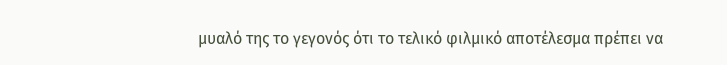μυαλό της το γεγονός ότι το τελικό φιλμικό αποτέλεσμα πρέπει να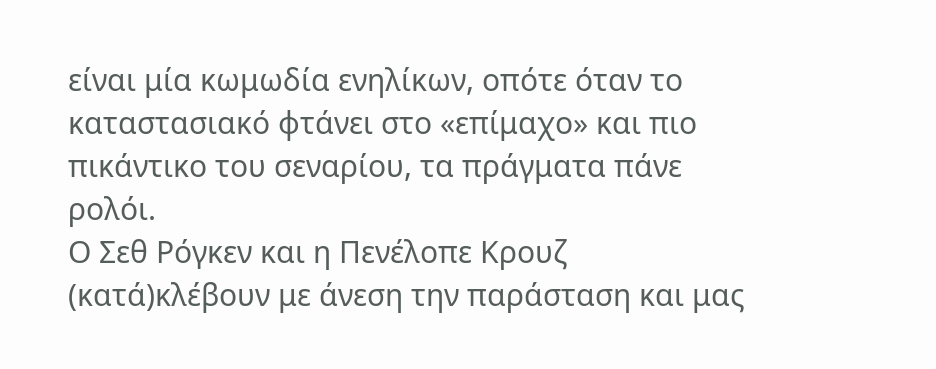είναι μία κωμωδία ενηλίκων, οπότε όταν το καταστασιακό φτάνει στο «επίμαχο» και πιο πικάντικο του σεναρίου, τα πράγματα πάνε ρολόι.
Ο Σεθ Ρόγκεν και η Πενέλοπε Κρουζ (κατά)κλέβουν με άνεση την παράσταση και μας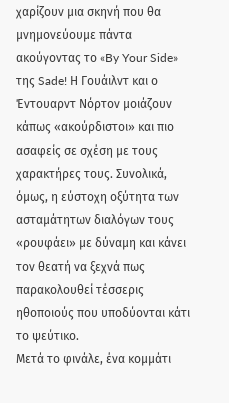χαρίζουν μια σκηνή που θα μνημονεύουμε πάντα ακούγοντας το «By Your Side» της Sade! Η Γουάιλντ και ο Έντουαρντ Νόρτον μοιάζουν κάπως «ακούρδιστοι» και πιο ασαφείς σε σχέση με τους χαρακτήρες τους. Συνολικά, όμως, η εύστοχη οξύτητα των ασταμάτητων διαλόγων τους «ρουφάει» με δύναμη και κάνει τον θεατή να ξεχνά πως παρακολουθεί τέσσερις ηθοποιούς που υποδύονται κάτι το ψεύτικο.
Μετά το φινάλε, ένα κομμάτι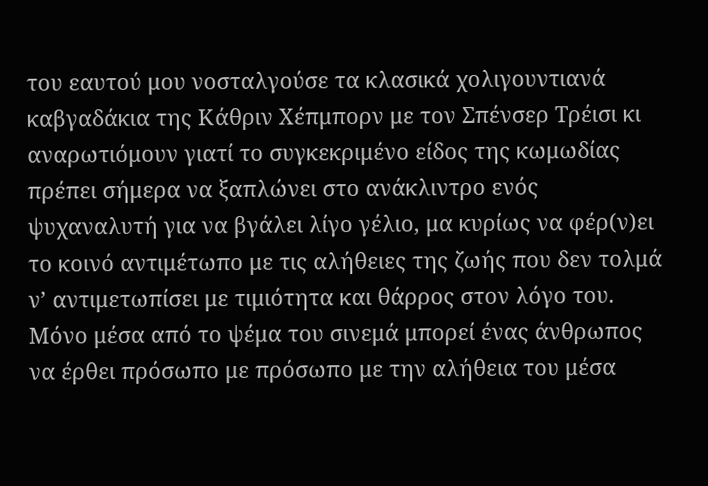του εαυτού μου νοσταλγούσε τα κλασικά χολιγουντιανά καβγαδάκια της Κάθριν Χέπμπορν με τον Σπένσερ Τρέισι κι αναρωτιόμουν γιατί το συγκεκριμένο είδος της κωμωδίας πρέπει σήμερα να ξαπλώνει στο ανάκλιντρο ενός ψυχαναλυτή για να βγάλει λίγο γέλιο, μα κυρίως να φέρ(ν)ει το κοινό αντιμέτωπο με τις αλήθειες της ζωής που δεν τολμά ν’ αντιμετωπίσει με τιμιότητα και θάρρος στον λόγο του. Μόνο μέσα από το ψέμα του σινεμά μπορεί ένας άνθρωπος να έρθει πρόσωπο με πρόσωπο με την αλήθεια του μέσα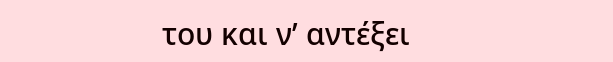του και ν’ αντέξει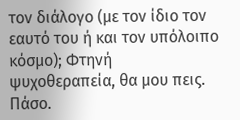τον διάλογο (με τον ίδιο τον εαυτό του ή και τον υπόλοιπο κόσμο); Φτηνή ψυχοθεραπεία, θα μου πεις. Πάσο.